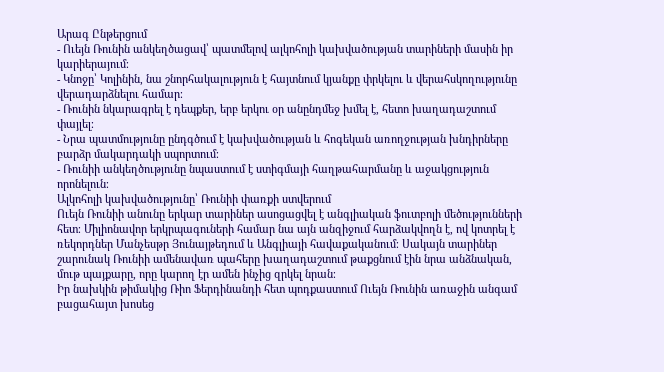Արագ Ընթերցում
- Ուեյն Ռունին անկեղծացավ՝ պատմելով ալկոհոլի կախվածության տարիների մասին իր կարիերայում։
- Կնոջը՝ Կոլինին, նա շնորհակալություն է հայտնում կյանքը փրկելու և վերահսկողությունը վերադարձնելու համար։
- Ռունին նկարագրել է դեպքեր, երբ երկու օր անընդմեջ խմել է, հետո խաղադաշտում փայլել։
- Նրա պատմությունը ընդգծում է կախվածության և հոգեկան առողջության խնդիրները բարձր մակարդակի սպորտում։
- Ռունիի անկեղծությունը նպաստում է ստիգմայի հաղթահարմանը և աջակցություն որոնելուն։
Ալկոհոլի կախվածությունը՝ Ռունիի փառքի ստվերում
Ուեյն Ռունիի անունը երկար տարիներ ասոցացվել է անգլիական ֆուտբոլի մեծությունների հետ։ Միլիոնավոր երկրպագուների համար նա այն անզիջում հարձակվողն է, ով կոտրել է ռեկորդներ Մանչեսթր Յունայթեդում և Անգլիայի հավաքականում։ Սակայն տարիներ շարունակ Ռունիի ամենավառ պահերը խաղադաշտում թաքցնում էին նրա անձնական, մութ պայքարը, որը կարող էր ամեն ինչից զրկել նրան։
Իր նախկին թիմակից Ռիո Ֆերդինանդի հետ պոդքաստում Ուեյն Ռունին առաջին անգամ բացահայտ խոսեց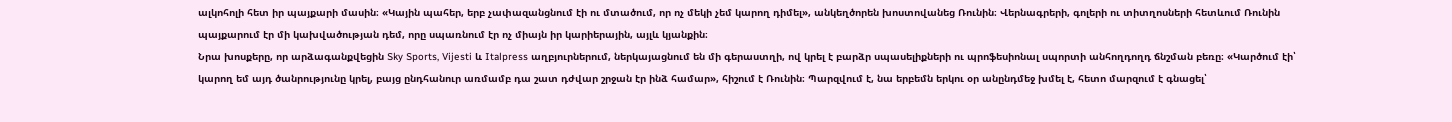ալկոհոլի հետ իր պայքարի մասին։ «Կային պահեր, երբ չափազանցնում էի ու մտածում, որ ոչ մեկի չեմ կարող դիմել», անկեղծորեն խոստովանեց Ռունին։ Վերնագրերի, գոլերի ու տիտղոսների հետևում Ռունին պայքարում էր մի կախվածության դեմ, որը սպառնում էր ոչ միայն իր կարիերային, այլև կյանքին։
Նրա խոսքերը, որ արձագանքվեցին Sky Sports, Vijesti և Italpress աղբյուրներում, ներկայացնում են մի գերաստղի, ով կրել է բարձր սպասելիքների ու պրոֆեսիոնալ սպորտի անհողդողդ ճնշման բեռը։ «Կարծում էի՝ կարող եմ այդ ծանրությունը կրել, բայց ընդհանուր առմամբ դա շատ դժվար շրջան էր ինձ համար», հիշում է Ռունին։ Պարզվում է, նա երբեմն երկու օր անընդմեջ խմել է, հետո մարզում է գնացել՝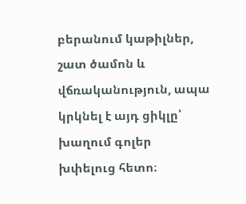բերանում կաթիլներ, շատ ծամոն և վճռականություն, ապա կրկնել է այդ ցիկլը՝ խաղում գոլեր խփելուց հետո։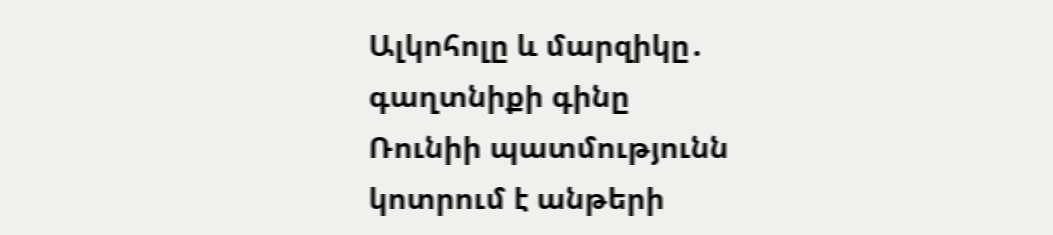Ալկոհոլը և մարզիկը․ գաղտնիքի գինը
Ռունիի պատմությունն կոտրում է անթերի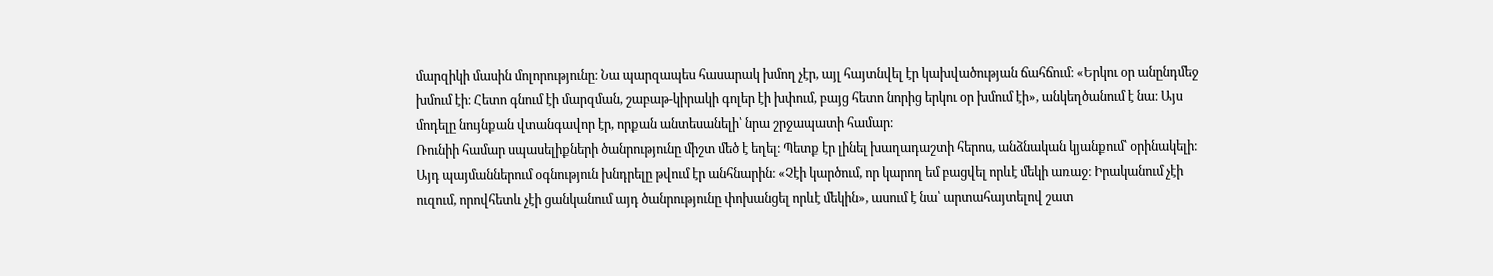մարզիկի մասին մոլորությունը։ Նա պարզապես հասարակ խմող չէր, այլ հայտնվել էր կախվածության ճահճում։ «Երկու օր անընդմեջ խմում էի։ Հետո գնում էի մարզման, շաբաթ-կիրակի գոլեր էի խփում, բայց հետո նորից երկու օր խմում էի», անկեղծանում է նա։ Այս մոդելը նույնքան վտանգավոր էր, որքան անտեսանելի՝ նրա շրջապատի համար։
Ռունիի համար սպասելիքների ծանրությունը միշտ մեծ է եղել։ Պետք էր լինել խաղադաշտի հերոս, անձնական կյանքում՝ օրինակելի։ Այդ պայմաններում օգնություն խնդրելը թվում էր անհնարին։ «Չէի կարծում, որ կարող եմ բացվել որևէ մեկի առաջ։ Իրականում չէի ուզում, որովհետև չէի ցանկանում այդ ծանրությունը փոխանցել որևէ մեկին», ասում է նա՝ արտահայտելով շատ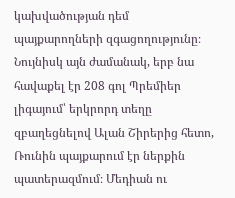կախվածության դեմ պայքարողների զգացողությունը։
Նույնիսկ այն ժամանակ, երբ նա հավաքել էր 208 գոլ Պրեմիեր լիգայում՝ երկրորդ տեղը զբաղեցնելով Ալան Շիրերից հետո, Ռունին պայքարում էր ներքին պատերազմում։ Մեդիան ու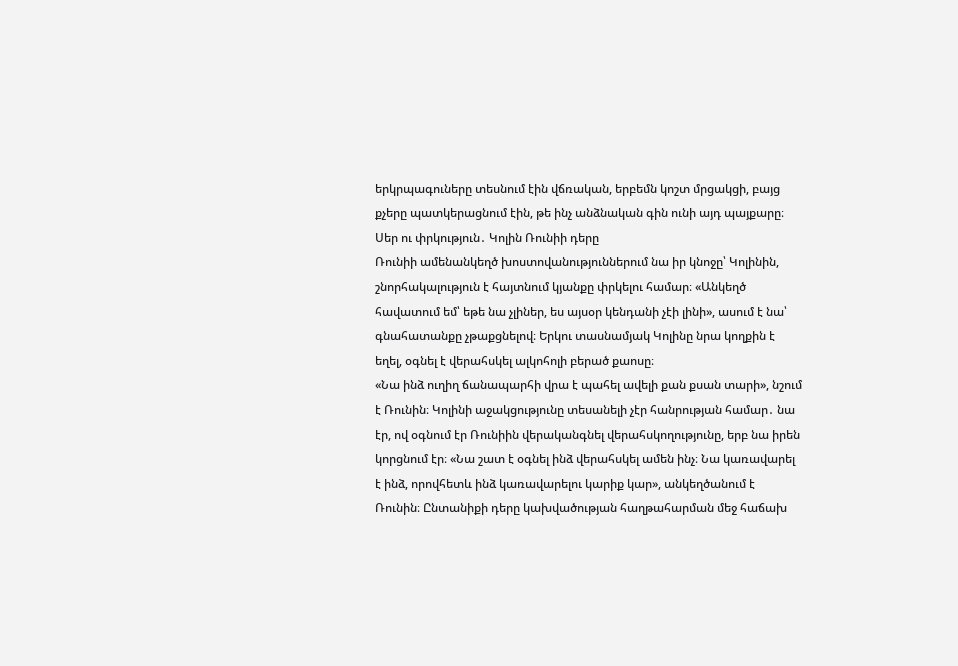երկրպագուները տեսնում էին վճռական, երբեմն կոշտ մրցակցի, բայց քչերը պատկերացնում էին, թե ինչ անձնական գին ունի այդ պայքարը։
Սեր ու փրկություն․ Կոլին Ռունիի դերը
Ռունիի ամենանկեղծ խոստովանություններում նա իր կնոջը՝ Կոլինին, շնորհակալություն է հայտնում կյանքը փրկելու համար։ «Անկեղծ հավատում եմ՝ եթե նա չլիներ, ես այսօր կենդանի չէի լինի», ասում է նա՝ գնահատանքը չթաքցնելով։ Երկու տասնամյակ Կոլինը նրա կողքին է եղել, օգնել է վերահսկել ալկոհոլի բերած քաոսը։
«Նա ինձ ուղիղ ճանապարհի վրա է պահել ավելի քան քսան տարի», նշում է Ռունին։ Կոլինի աջակցությունը տեսանելի չէր հանրության համար․ նա էր, ով օգնում էր Ռունիին վերականգնել վերահսկողությունը, երբ նա իրեն կորցնում էր։ «Նա շատ է օգնել ինձ վերահսկել ամեն ինչ։ Նա կառավարել է ինձ, որովհետև ինձ կառավարելու կարիք կար», անկեղծանում է Ռունին։ Ընտանիքի դերը կախվածության հաղթահարման մեջ հաճախ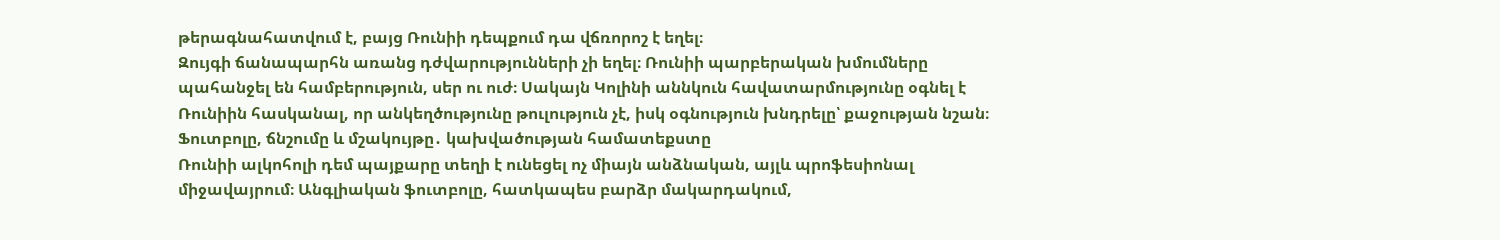թերագնահատվում է, բայց Ռունիի դեպքում դա վճռորոշ է եղել։
Զույգի ճանապարհն առանց դժվարությունների չի եղել։ Ռունիի պարբերական խմումները պահանջել են համբերություն, սեր ու ուժ։ Սակայն Կոլինի աննկուն հավատարմությունը օգնել է Ռունիին հասկանալ, որ անկեղծությունը թուլություն չէ, իսկ օգնություն խնդրելը՝ քաջության նշան։
Ֆուտբոլը, ճնշումը և մշակույթը․ կախվածության համատեքստը
Ռունիի ալկոհոլի դեմ պայքարը տեղի է ունեցել ոչ միայն անձնական, այլև պրոֆեսիոնալ միջավայրում։ Անգլիական ֆուտբոլը, հատկապես բարձր մակարդակում,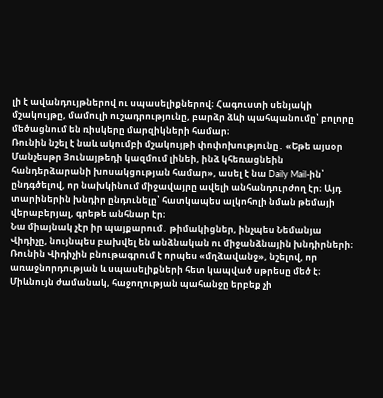լի է ավանդույթներով ու սպասելիքներով։ Հագուստի սենյակի մշակույթը, մամուլի ուշադրությունը, բարձր ձևի պահպանումը՝ բոլորը մեծացնում են ռիսկերը մարզիկների համար։
Ռունին նշել է նաև ակումբի մշակույթի փոփոխությունը․ «Եթե այսօր Մանչեսթր Յունայթեդի կազմում լինեի, ինձ կհեռացնեին հանդերձարանի խոսակցության համար», ասել է նա Daily Mail-ին՝ ընդգծելով, որ նախկինում միջավայրը ավելի անհանդուրժող էր։ Այդ տարիներին խնդիր ընդունելը՝ հատկապես ալկոհոլի նման թեմայի վերաբերյալ, գրեթե անհնար էր։
Նա միայնակ չէր իր պայքարում․ թիմակիցներ, ինչպես Նեմանյա Վիդիչը, նույնպես բախվել են անձնական ու միջանձնային խնդիրների։ Ռունին Վիդիչին բնութագրում է որպես «մղձավանջ», նշելով, որ առաջնորդության և սպասելիքների հետ կապված սթրեսը մեծ է։
Միևնույն ժամանակ, հաջողության պահանջը երբեք չի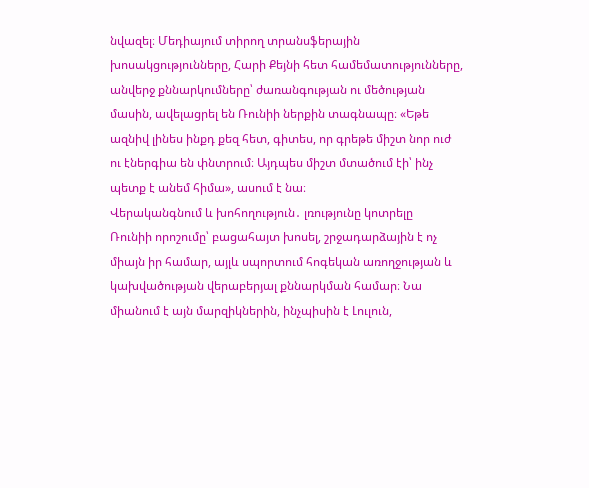նվազել։ Մեդիայում տիրող տրանսֆերային խոսակցությունները, Հարի Քեյնի հետ համեմատությունները, անվերջ քննարկումները՝ ժառանգության ու մեծության մասին, ավելացրել են Ռունիի ներքին տագնապը։ «Եթե ազնիվ լինես ինքդ քեզ հետ, գիտես, որ գրեթե միշտ նոր ուժ ու էներգիա են փնտրում։ Այդպես միշտ մտածում էի՝ ինչ պետք է անեմ հիմա», ասում է նա։
Վերականգնում և խոհողություն․ լռությունը կոտրելը
Ռունիի որոշումը՝ բացահայտ խոսել, շրջադարձային է ոչ միայն իր համար, այլև սպորտում հոգեկան առողջության և կախվածության վերաբերյալ քննարկման համար։ Նա միանում է այն մարզիկներին, ինչպիսին է Լուլուն,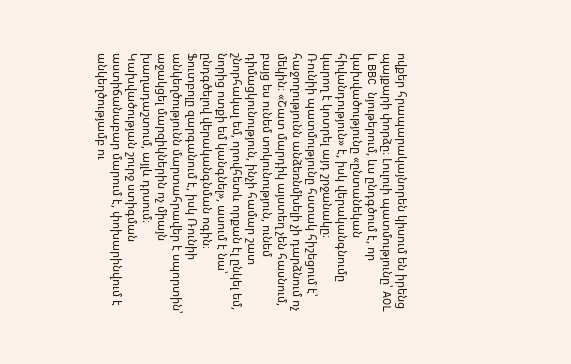ովքեր հրապարակայնորեն կիսում են իրենց պայքարի փորձը։ Լուլուի պատմությունը՝ AOL և BBC նյութերում, ևս ընդգծում է, որ կախվածությունը «ընտանեկան հիվանդություն» է, իսկ վերականգնումը կարող է կոտրել այդ շրջանակը։
Ռունիի պատմությունը հստակ հիշեցում է՝ հաջողությունն անձեռնմխելի չի դարձնում ոչ մեկին։ «Շատ մարդիկ այստեղ չեն հասնում, բայց ես ունեմ տոկունություն, ունեմ դիմացկունություն, ինչի համար շատ շնորհակալ եմ, որովհետև որքան էլ ընկել եմ, նորից ոտքի եմ կանգնել», ասում է նա՝ ընդգծելով վերականգնման ոգին։
Ֆուտբոլը զարգանում է, իսկ Ռունիի անկեղծությունն մարտահրավեր է սպորտին՝ աջակցել մարզիկներին ոչ միայն խաղադաշտում, այլև դրսում։ Կախվածության շուրջ ստիգման աստիճանաբար մարում է, փոխարինվում է անկեղծությամբ ու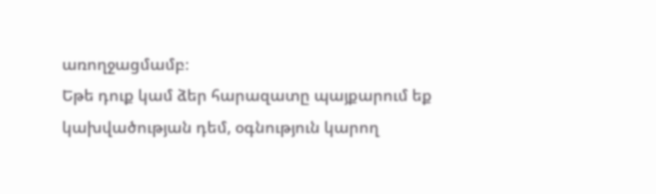առողջացմամբ։
Եթե դուք կամ ձեր հարազատը պայքարում եք կախվածության դեմ, օգնություն կարող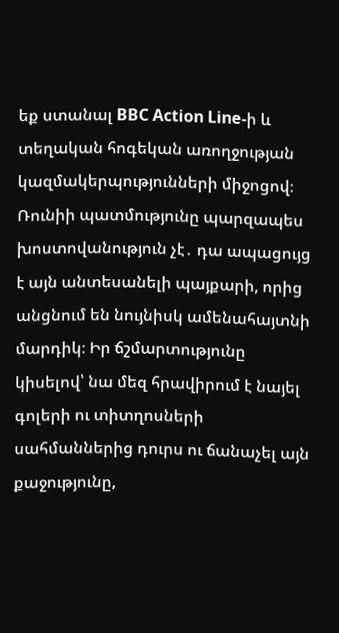եք ստանալ BBC Action Line-ի և տեղական հոգեկան առողջության կազմակերպությունների միջոցով։
Ռունիի պատմությունը պարզապես խոստովանություն չէ․ դա ապացույց է այն անտեսանելի պայքարի, որից անցնում են նույնիսկ ամենահայտնի մարդիկ։ Իր ճշմարտությունը կիսելով՝ նա մեզ հրավիրում է նայել գոլերի ու տիտղոսների սահմաններից դուրս ու ճանաչել այն քաջությունը,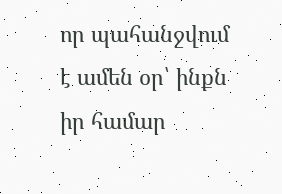որ պահանջվում է ամեն օր՝ ինքն իր համար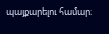պայքարելու համար։